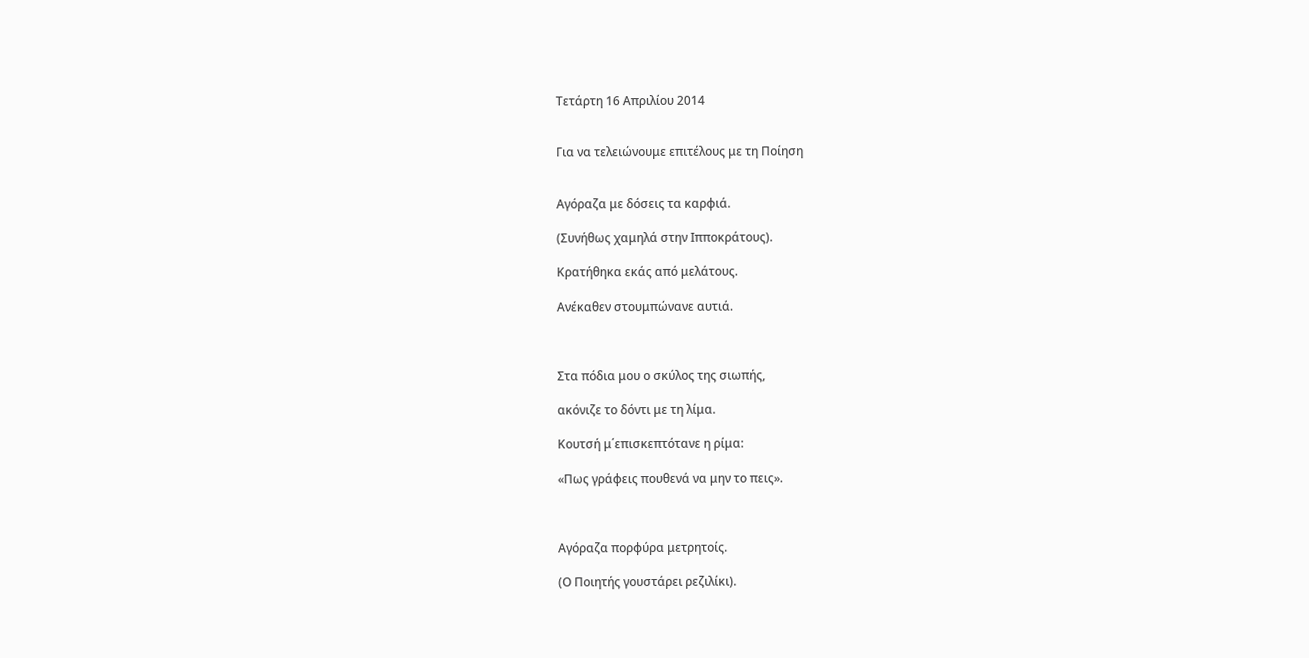Τετάρτη 16 Απριλίου 2014


Για να τελειώνουμε επιτέλους με τη Ποίηση


Αγόραζα με δόσεις τα καρφιά.

(Συνήθως χαμηλά στην Ιπποκράτους).

Κρατήθηκα εκάς από μελάτους.

Ανέκαθεν στουμπώνανε αυτιά.



Στα πόδια μου ο σκύλος της σιωπής,

ακόνιζε το δόντι με τη λίμα.

Κουτσή μ΄επισκεπτότανε η ρίμα:

«Πως γράφεις πουθενά να μην το πεις».



Αγόραζα πορφύρα μετρητοίς.

(Ο Ποιητής γουστάρει ρεζιλίκι).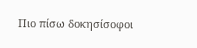Πιο πίσω δοκησίσοφοι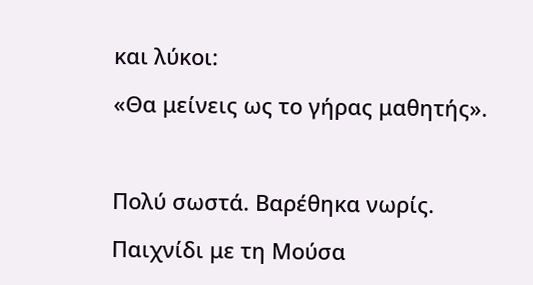και λύκοι:

«Θα μείνεις ως το γήρας μαθητής».



Πολύ σωστά. Βαρέθηκα νωρίς.

Παιχνίδι με τη Μούσα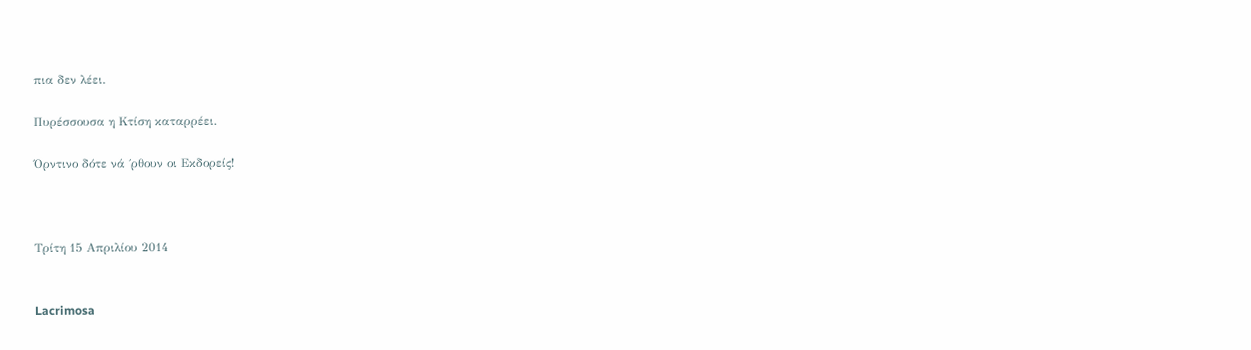πια δεν λέει.

Πυρέσσουσα η Κτίση καταρρέει.

Όρντινο δότε νά ΄ρθουν οι Εκδορείς!



Τρίτη 15 Απριλίου 2014


Lacrimosa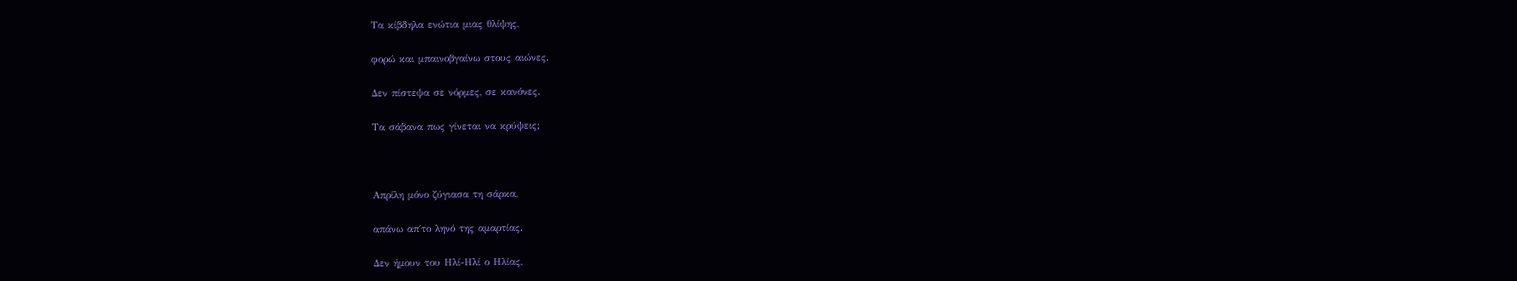Tα κίβδηλα ενώτια μιας θλίψης,

φορώ και μπαινοβγαίνω στους αιώνες.

Δεν πίστεψα σε νόρμες, σε κανόνες.

Τα σάβανα πως γίνεται να κρύψεις;



Απρίλη μόνο ζύγιασα τη σάρκα,

απάνω απ΄το ληνό της αμαρτίας.

Δεν ήμουν του Ηλί-Ηλί ο Ηλίας,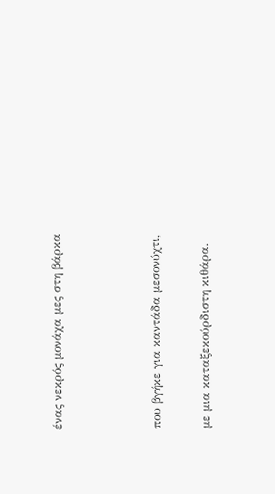ένας νεκρός μονάχα μες στη βάρκα



που βγήκε για καντάδα μεσονύχτι,

με μια καταξεκούρδιστη κιθάρα.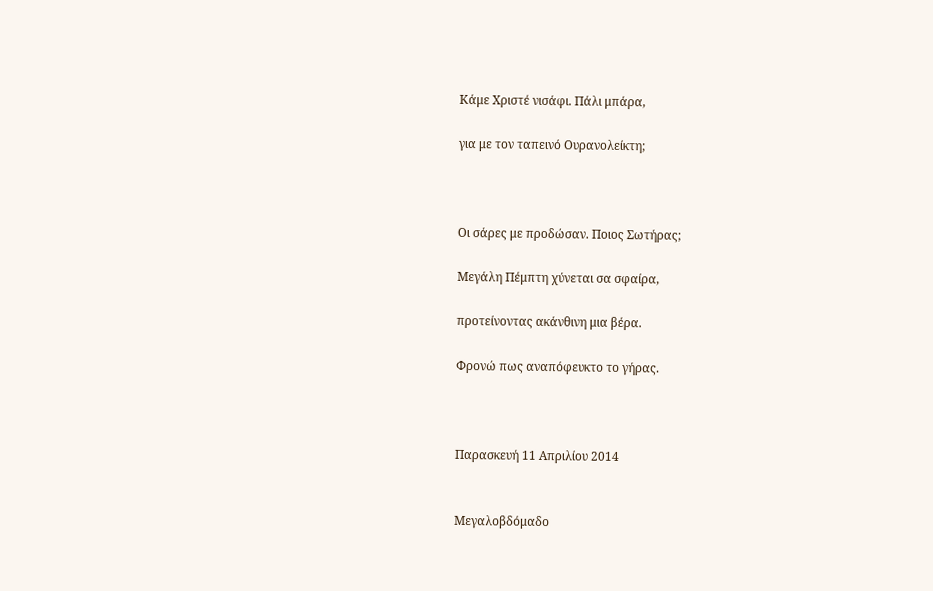Κάμε Χριστέ νισάφι. Πάλι μπάρα,

για με τον ταπεινό Oυρανολείκτη;



Οι σάρες με προδώσαν. Ποιος Σωτήρας;

Μεγάλη Πέμπτη χύνεται σα σφαίρα,

προτείνοντας ακάνθινη μια βέρα.

Φρονώ πως αναπόφευκτο το γήρας.



Παρασκευή 11 Απριλίου 2014


Μεγαλοβδόμαδο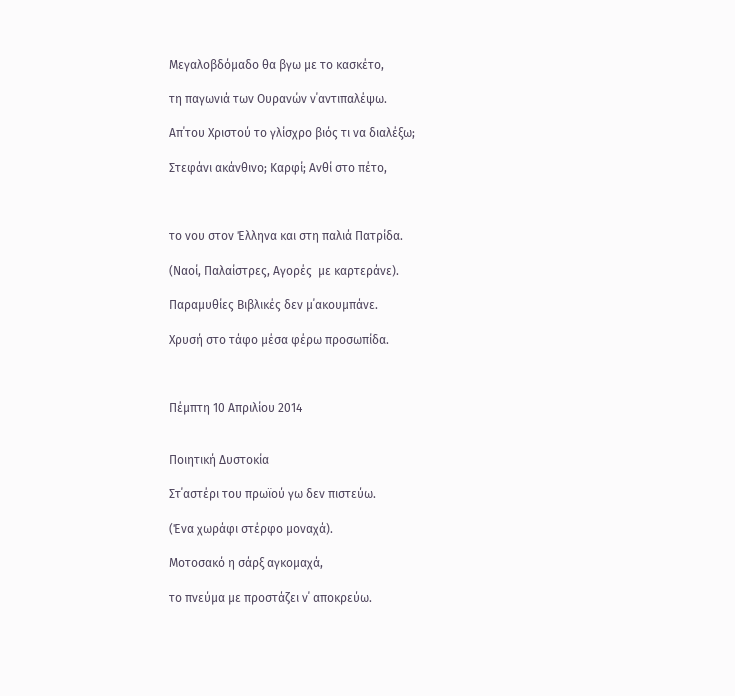Μεγαλοβδόμαδο θα βγω με το κασκέτο,

τη παγωνιά των Ουρανών ν΄αντιπαλέψω.

Απ΄του Χριστού το γλίσχρο βιός τι να διαλέξω;

Στεφάνι ακάνθινο; Καρφί; Ανθί στο πέτο,



το νου στον Έλληνα και στη παλιά Πατρίδα.

(Ναοί, Παλαίστρες, Αγορές  με καρτεράνε).

Παραμυθίες Βιβλικές δεν μ΄ακουμπάνε.

Χρυσή στο τάφο μέσα φέρω προσωπίδα.



Πέμπτη 10 Απριλίου 2014


Ποιητική Δυστοκία

Στ΄αστέρι του πρωϊού γω δεν πιστεύω.

(Ένα χωράφι στέρφο μοναχά).

Μοτοσακό η σάρξ αγκομαχά,

το πνεύμα με προστάζει ν΄ αποκρεύω.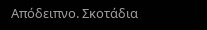Απόδειπνο. Σκοτάδια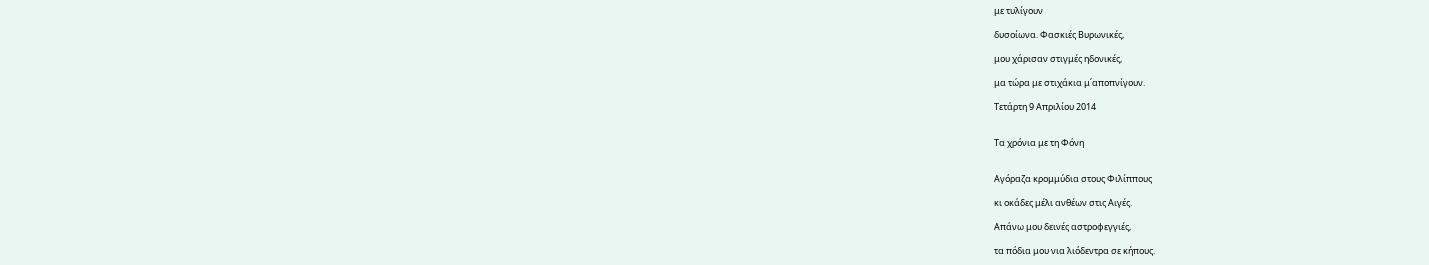με τυλίγουν

δυσοίωνα. Φασκιές Βυρωνικές,

μου χάρισαν στιγμές ηδονικές,

μα τώρα με στιχάκια μ΄αποπνίγουν.

Τετάρτη 9 Απριλίου 2014


Τα χρόνια με τη Φόνη


Αγόραζα κρομμύδια στους Φιλίππους

κι οκάδες μέλι ανθέων στις Αιγές.

Απάνω μου δεινές αστροφεγγιές,

τα πόδια μου νια λιόδεντρα σε κήπους.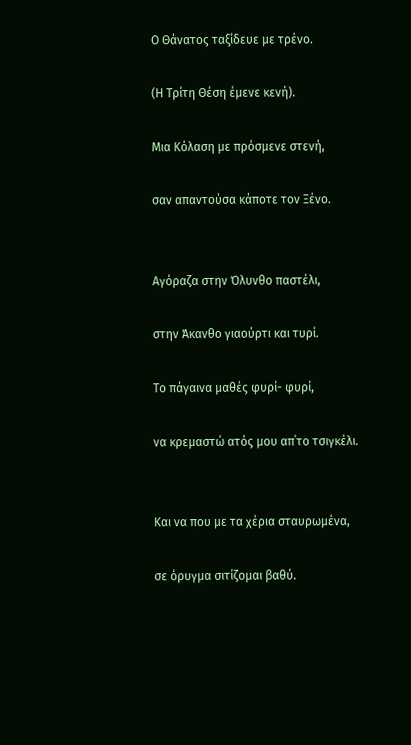Ο Θάνατος ταξίδευε με τρένο.

(Η Τρίτη Θέση έμενε κενή).

Μια Κόλαση με πρόσμενε στενή,

σαν απαντούσα κάποτε τον Ξένο.


Αγόραζα στην Όλυνθο παστέλι,

στην Άκανθο γιαούρτι και τυρί.

Το πάγαινα μαθές φυρί- φυρί,

να κρεμαστώ ατός μου απ΄το τσιγκέλι.


Και να που με τα χέρια σταυρωμένα,

σε όρυγμα σιτίζομαι βαθύ.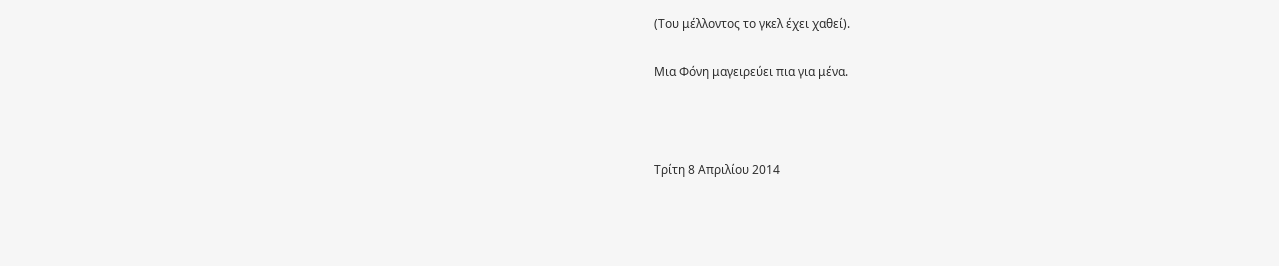(Του μέλλοντος το γκελ έχει χαθεί).

Μια Φόνη μαγειρεύει πια για μένα.



Τρίτη 8 Απριλίου 2014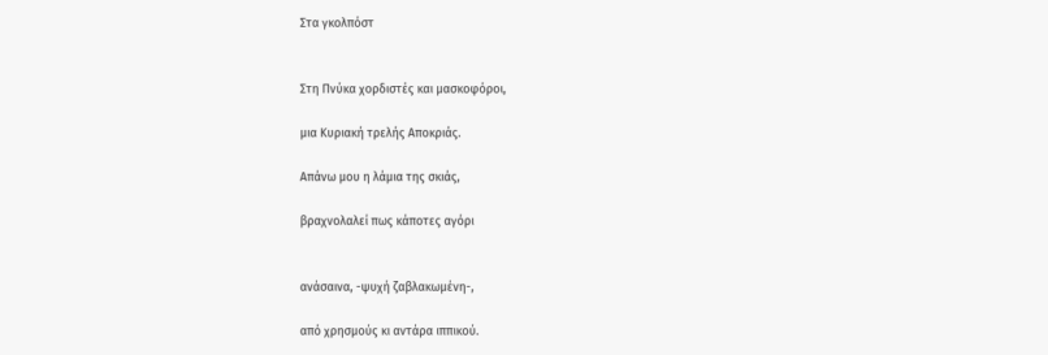Στα γκολπόστ


Στη Πνύκα χορδιστές και μασκοφόροι,

μια Κυριακή τρελής Αποκριάς.

Απάνω μου η λάμια της σκιάς,

βραχνολαλεί πως κάποτες αγόρι


ανάσαινα, -ψυχή ζαβλακωμένη-,

από χρησμούς κι αντάρα ιππικού.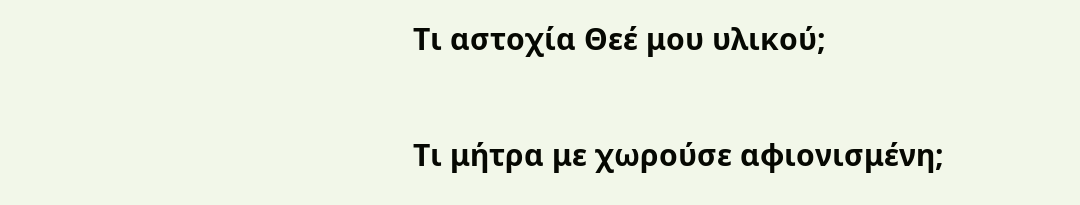Τι αστοχία Θεέ μου υλικού;

Τι μήτρα με χωρούσε αφιονισμένη;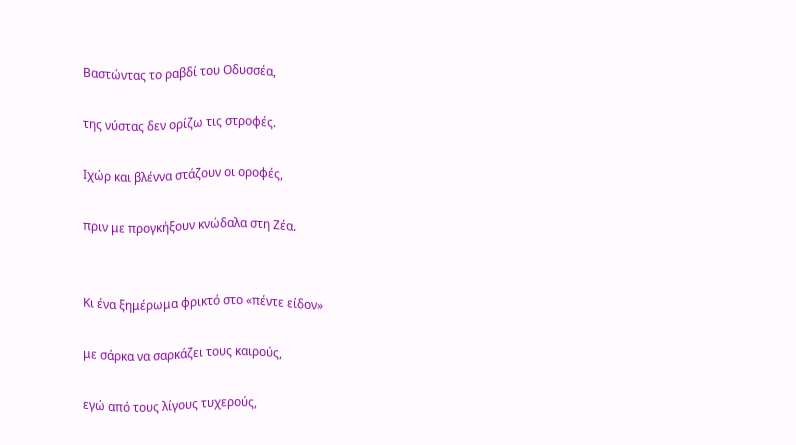Βαστώντας το ραβδί του Οδυσσέα,

της νύστας δεν ορίζω τις στροφές.

Ιχώρ και βλέννα στάζουν οι οροφές,

πριν με προγκήξουν κνώδαλα στη Ζέα.


Κι ένα ξημέρωμα φρικτό στο «πέντε είδον»

με σάρκα να σαρκάζει τους καιρούς,

εγώ από τους λίγους τυχερούς,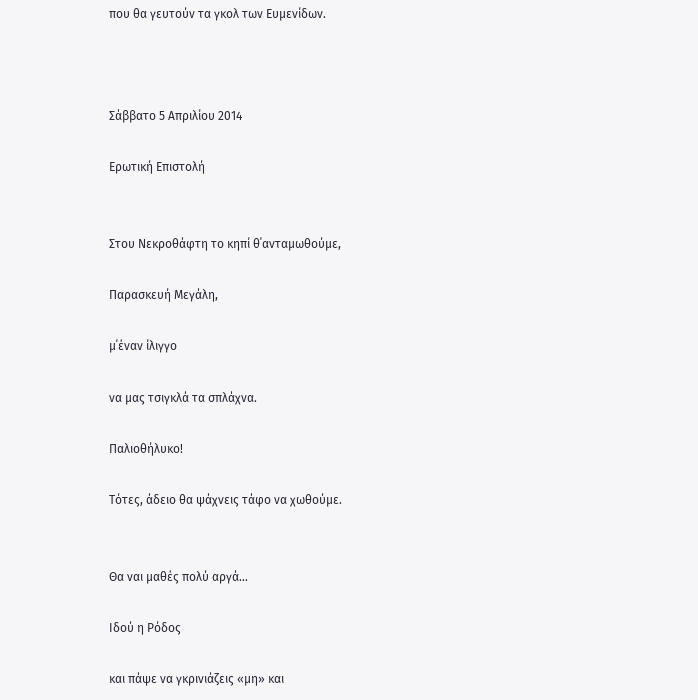που θα γευτούν τα γκολ των Ευμενίδων.



Σάββατο 5 Απριλίου 2014

Ερωτική Επιστολή


Στου Νεκροθάφτη το κηπί θ΄ανταμωθούμε,

Παρασκευή Μεγάλη,

μ΄έναν ίλιγγο

να μας τσιγκλά τα σπλάχνα.

Παλιοθήλυκο!

Τότες, άδειο θα ψάχνεις τάφο να χωθούμε.


Θα ναι μαθές πολύ αργά…

Ιδού η Ρόδος

και πάψε να γκρινιάζεις «μη» και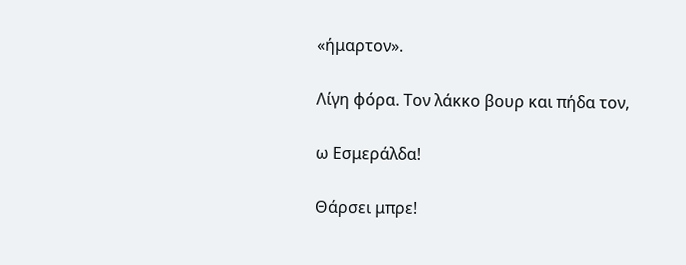«ήμαρτον».

Λίγη φόρα. Τον λάκκο βουρ και πήδα τον,

ω Εσμεράλδα!

Θάρσει μπρε!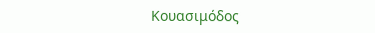Κουασιμόδος